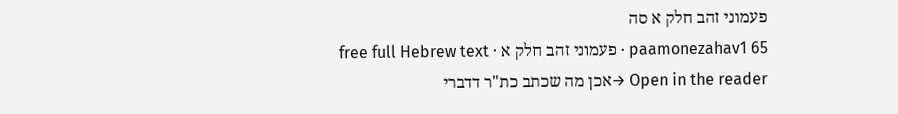פעמוני זהב חלק א סה
paamonezahav1 65 · פעמוני זהב חלק א · free full Hebrew text
Open in the reader →אכן מה שכתב כת"ר דדברי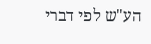הע"ש לפי דברי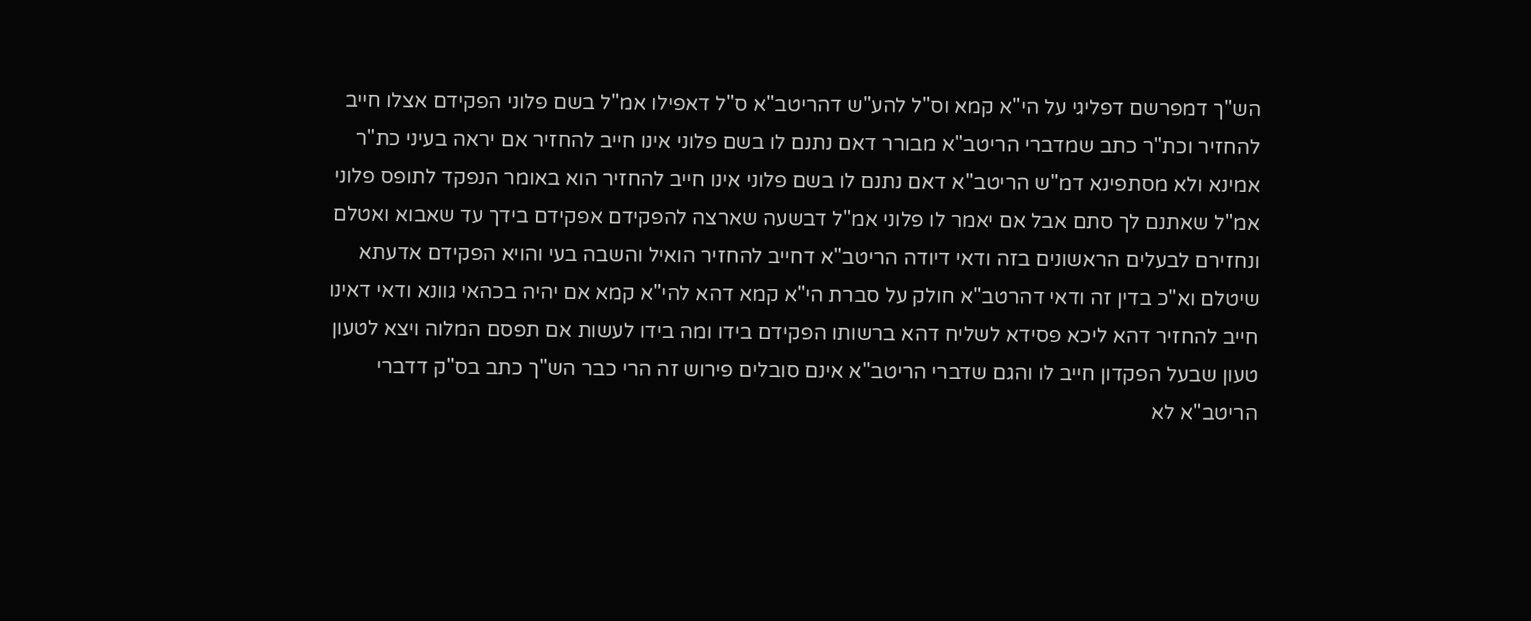הש"ך דמפרשם דפליגי על הי"א קמא וס"ל להע"ש דהריטב"א ס"ל דאפילו אמ"ל בשם פלוני הפקידם אצלו חייב להחזיר וכת"ר כתב שמדברי הריטב"א מבורר דאם נתנם לו בשם פלוני אינו חייב להחזיר אם יראה בעיני כת"ר אמינא ולא מסתפינא דמ"ש הריטב"א דאם נתנם לו בשם פלוני אינו חייב להחזיר הוא באומר הנפקד לתופס פלוני אמ"ל שאתנם לך סתם אבל אם יאמר לו פלוני אמ"ל דבשעה שארצה להפקידם אפקידם בידך עד שאבוא ואטלם ונחזירם לבעלים הראשונים בזה ודאי דיודה הריטב"א דחייב להחזיר הואיל והשבה בעי והויא הפקידם אדעתא שיטלם וא"כ בדין זה ודאי דהרטב"א חולק על סברת הי"א קמא דהא להי"א קמא אם יהיה בכהאי גוונא ודאי דאינו חייב להחזיר דהא ליכא פסידא לשליח דהא ברשותו הפקידם בידו ומה בידו לעשות אם תפסם המלוה ויצא לטעון טעון שבעל הפקדון חייב לו והגם שדברי הריטב"א אינם סובלים פירוש זה הרי כבר הש"ך כתב בס"ק דדברי הריטב"א לא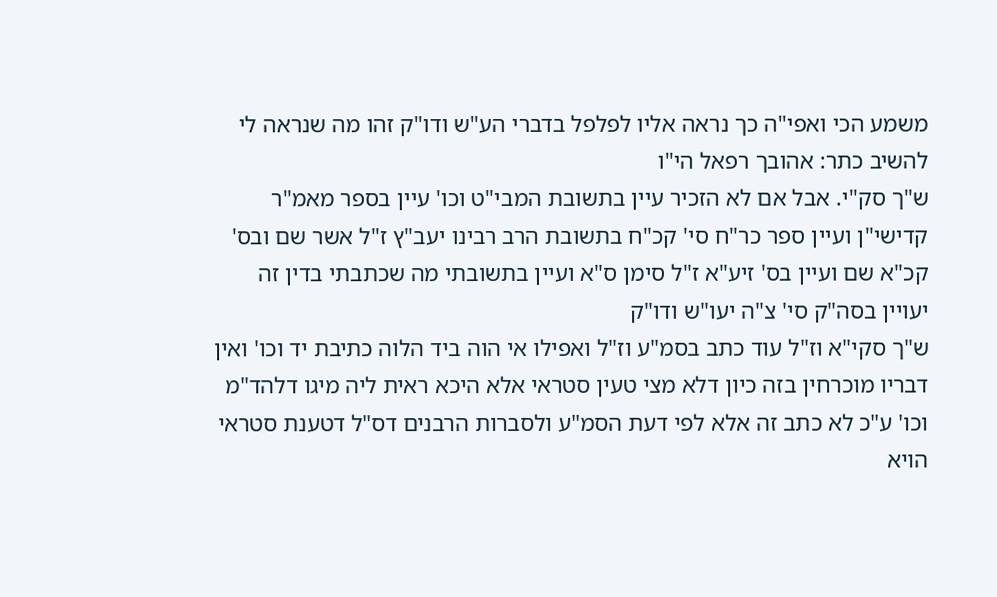משמע הכי ואפי"ה כך נראה אליו לפלפל בדברי הע"ש ודו"ק זהו מה שנראה לי להשיב כתר: אהובך רפאל הי"ו
ש"ך סק"י. אבל אם לא הזכיר עיין בתשובת המבי"ט וכו' עיין בספר מאמ"ר קדישי"ן ועיין ספר כר"ח סי' קכ"ח בתשובת הרב רבינו יעב"ץ ז"ל אשר שם ובס' קכ"א שם ועיין בס' זיע"א ז"ל סימן ס"א ועיין בתשובתי מה שכתבתי בדין זה יעויין בסה"ק סי' צ"ה יעו"ש ודו"ק
ש"ך סקי"א וז"ל עוד כתב בסמ"ע וז"ל ואפילו אי הוה ביד הלוה כתיבת יד וכו' ואין דבריו מוכרחין בזה כיון דלא מצי טעין סטראי אלא היכא ראית ליה מיגו דלהד"מ וכו' ע"כ לא כתב זה אלא לפי דעת הסמ"ע ולסברות הרבנים דס"ל דטענת סטראי הויא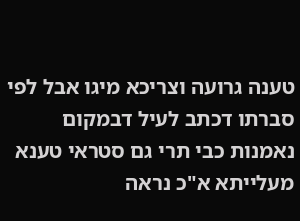טענה גרועה וצריכא מיגו אבל לפי סברתו דכתב לעיל דבמקום נאמנות כבי תרי גם סטראי טענא מעלייתא א"כ נראה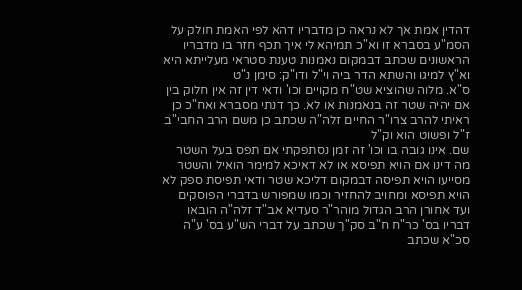דהדין אמת אך לא נראה כן מדבריו דהא לפי האמת חולק על הסמ"ע בסברא זו וא"כ תמיהא לי איך תכף חזר בו מדבריו הראשונים שכתב דבמקום נאמנות טענת סטראי מעלייתא היא וא"ץ למיגו והשתא הדר ביה וי"ל ודו"ק: סימן נ"ט
ס"א. מלוה שהוציא שט"ח מקויים וכו' ודאי דין זה אין חלוק בין אם יהיה שטר זה בנאמנות או לא. כך דנתי מסברא ואח"כ כן ראיתי להרב צרו"ר החיים זלה"ה שכתב כן משם הרב החבי"ב ז"ל ופשוט הוא וק"ל
שם. אינו גובה בו וכו' זה זמן נסתפקתי אם תפס בעל השטר מה דינו אם הויא תפיסא או לא דאיכא למימר הואיל והשטר מסייעו הויא תפיסה דבמקום דליכא שטר ודאי תפיסת ספק לא הויא תפיסא ומחויב להחזיר וכמו שמפורש בדברי הפוסקים ועד אחורן הרב הגדול מוהר"ר סעדיא אב"ד זלה"ה הובאו דבריו בס' כר"ח ח"ב סק"ך שכתב על דברי הש"ע בס' ע"ה סכ"א שכתב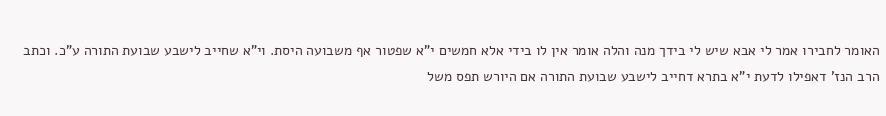האומר לחבירו אמר לי אבא שיש לי בידך מנה והלה אומר אין לו בידי אלא חמשים י"א שפטור אף משבועה היסת. וי"א שחייב לישבע שבועת התורה ע"כ. וכתב הרב הנז' דאפילו לדעת י"א בתרא דחייב לישבע שבועת התורה אם היורש תפס משל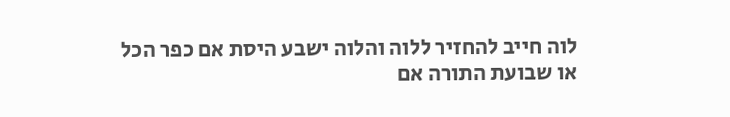לוה חייב להחזיר ללוה והלוה ישבע היסת אם כפר הכל או שבועת התורה אם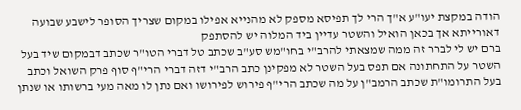הודה במקצת יעו"ע א"ך הרי לך תפיסא מספק לא מהנייא אפילו במקום שצריך הסופר לישבע שבועה דאורייתא אך בכאן הואיל והשטר עדיין ביד המלוה יש להסתפק
ברם יש לי לברר זה ממה שמצאתי להרב"י בחו"מש סע"ב שכתב טל דברי הטו"ר שכתב דבמקום שיד בעל השטר על התחתונה אם תפס בעל השטר לא מפקינן כתב הרב"י דזה דברי הרי"ף סוף פרק השואל וכתב בעל התרומו"ת שכתב הרמב"ן על מה שכתב הרי"ף פירוש לפירושו ואם נתן לו מאה מעי ברשותו או שנתן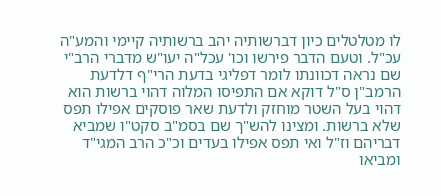לו מטלטלים כיון דברשותיה יהב ברשותיה קיימי והמע"ה עכ"ל. וטעם הדבר פירשו וכו' עכל"ה יעו"ש מדברי הרב"י שם נראה דכוונתו לומר דפליגי בדעת הרי"ף דלדעת הרמב"ן ס"ל דוקא אם התפיסו המלוה דהוי ברשות הוא דהוי בעל השטר מוחזק ולדעת שאר פוסקים אפילו תפס שלא ברשות. ומצינו להש"ך שם בסמ"ב סקט"ו שמביא דבריהם וז"ל ואי תפס אפילו בעדים וכ"כ הרב המגי"ד ומביאו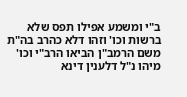ב"י ומשמע אפילו תפס שלא ברשות וכו' וזהו דלא כהרב בה"ת משם הרמב"ן הביאו הרב"י וכו' מיהו נ"ל דלענין דינא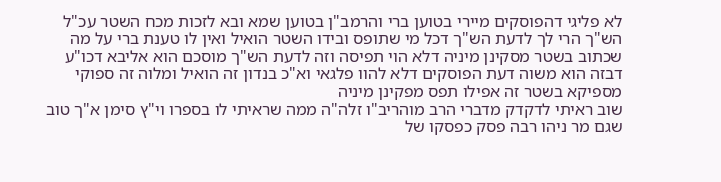לא פליגי דהפוסקים מיירי בטוען ברי והרמב"ן בטוען שמא ובא לזכות מכח השטר עכ"ל הש"ך הרי לך לדעת הש"ך דכל מי שתופס ובידו השטר הואיל ואין לו טענת ברי על מה שכתוב בשטר מסקינן מיניה דלא הוי תפיסה וזה לדעת הש"ך מוסכם הוא אליבא דכו"ע דבזה הוא משוה דעת הפוסקים דלא להוו פלגאי וא"כ בנדון זה הואיל ומלוה זה ספוקי מספיקא בשטר זה אפילו תפס מפקינן מיניה
שוב ראיתי לדקדק מדברי הרב מוהריב"ו זלה"ה ממה שראיתי לו בספרו וי"ץ סימן א"ך טוב שגם מר ניהו רבה פסק כפסקו של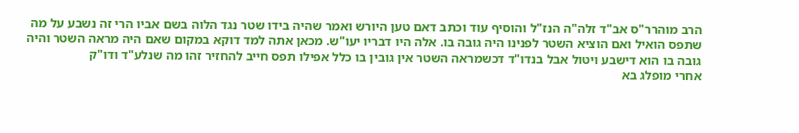הרב מוהרר"ס אב"ד זלה"ה הנז"ל והוסיף עוד וכתב דאם טען היורש ואמר שהיה בידו שטר נגד הלוה בשם אביו הרי זה נשבע על מה שתפס הואיל ואם הוציא השטר לפנינו היה גובה בו. אלה היו דבריו יעו"ש. מכאן אתה למד דוקא במקום שאם היה מראה השטר והיה גובה בו הוא דישבע ויטול אבל בנדו"ד דכשמראה השטר אין גובין בו כלל אפילו תפס חייב להחזיר זהו מה שנלע"ד ודו"ק
אחרי מופלג בא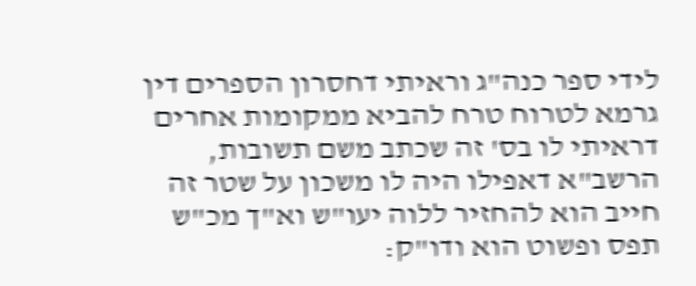לידי ספר כנה"ג וראיתי דחסרון הספרים דין גרמא לטרוח טרח להביא ממקומות אחרים דראיתי לו בס' זה שכתב משם תשובות, הרשב"א דאפילו היה לו משכון על שטר זה חייב הוא להחזיר ללוה יעו"ש וא"ך מכ"ש תפס ופשוט הוא ודו"ק: